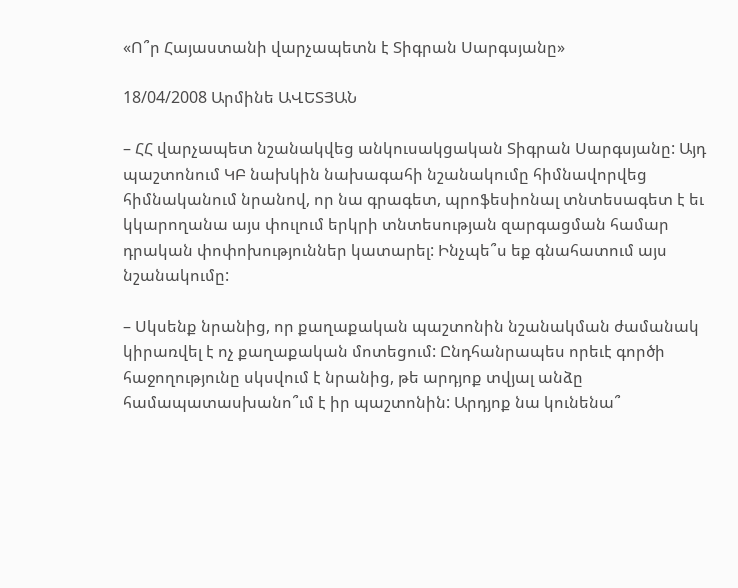«Ո՞ր Հայաստանի վարչապետն է Տիգրան Սարգսյանը»

18/04/2008 Արմինե ԱՎԵՏՅԱՆ

– ՀՀ վարչապետ նշանակվեց անկուսակցական Տիգրան Սարգսյանը: Այդ պաշտոնում ԿԲ նախկին նախագահի նշանակումը հիմնավորվեց հիմնականում նրանով, որ նա գրագետ, պրոֆեսիոնալ տնտեսագետ է եւ կկարողանա այս փուլում երկրի տնտեսության զարգացման համար դրական փոփոխություններ կատարել: Ինչպե՞ս եք գնահատում այս նշանակումը:

– Սկսենք նրանից, որ քաղաքական պաշտոնին նշանակման ժամանակ կիրառվել է ոչ քաղաքական մոտեցում: Ընդհանրապես որեւէ գործի հաջողությունը սկսվում է նրանից, թե արդյոք տվյալ անձը համապատասխանո՞ւմ է իր պաշտոնին: Արդյոք նա կունենա՞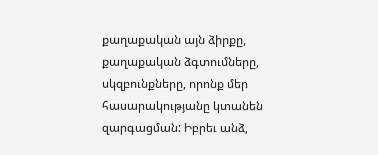քաղաքական այն ձիրքը, քաղաքական ձգտումները, սկզբունքները, որոնք մեր հասարակությանը կտանեն զարգացման: Իբրեւ անձ,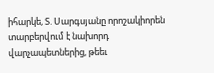իհարկե, Տ. Սարգսյանը որոշակիորեն տարբերվում է նախորդ վարչապետներից, թեեւ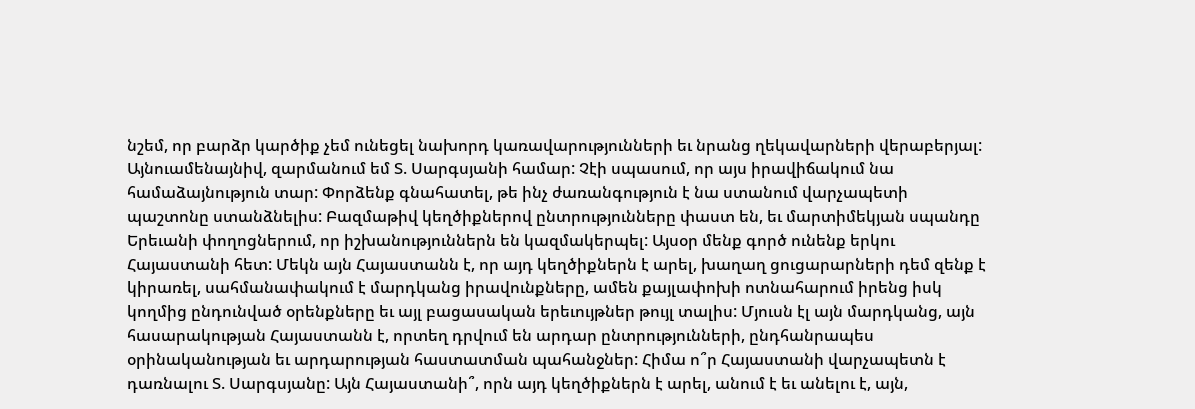նշեմ, որ բարձր կարծիք չեմ ունեցել նախորդ կառավարությունների եւ նրանց ղեկավարների վերաբերյալ: Այնուամենայնիվ, զարմանում եմ Տ. Սարգսյանի համար: Չէի սպասում, որ այս իրավիճակում նա համաձայնություն տար: Փորձենք գնահատել, թե ինչ ժառանգություն է նա ստանում վարչապետի պաշտոնը ստանձնելիս: Բազմաթիվ կեղծիքներով ընտրությունները փաստ են, եւ մարտիմեկյան սպանդը Երեւանի փողոցներում, որ իշխանություններն են կազմակերպել: Այսօր մենք գործ ունենք երկու Հայաստանի հետ: Մեկն այն Հայաստանն է, որ այդ կեղծիքներն է արել, խաղաղ ցուցարարների դեմ զենք է կիրառել, սահմանափակում է մարդկանց իրավունքները, ամեն քայլափոխի ոտնահարում իրենց իսկ կողմից ընդունված օրենքները եւ այլ բացասական երեւույթներ թույլ տալիս: Մյուսն էլ այն մարդկանց, այն հասարակության Հայաստանն է, որտեղ դրվում են արդար ընտրությունների, ընդհանրապես օրինականության եւ արդարության հաստատման պահանջներ: Հիմա ո՞ր Հայաստանի վարչապետն է դառնալու Տ. Սարգսյանը: Այն Հայաստանի՞, որն այդ կեղծիքներն է արել, անում է եւ անելու է, այն,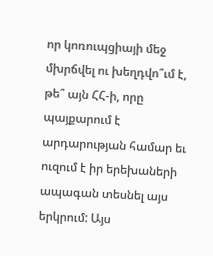որ կոռուպցիայի մեջ մխրճվել ու խեղդվո՞ւմ է, թե՞ այն ՀՀ-ի, որը պայքարում է արդարության համար եւ ուզում է իր երեխաների ապագան տեսնել այս երկրում: Այս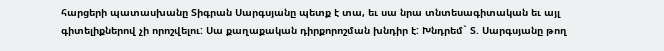հարցերի պատասխանը Տիգրան Սարգսյանը պետք է տա, եւ սա նրա տնտեսագիտական եւ այլ գիտելիքներով չի որոշվելու: Սա քաղաքական դիրքորոշման խնդիր է: Խնդրեմ` Տ. Սարգսյանը թող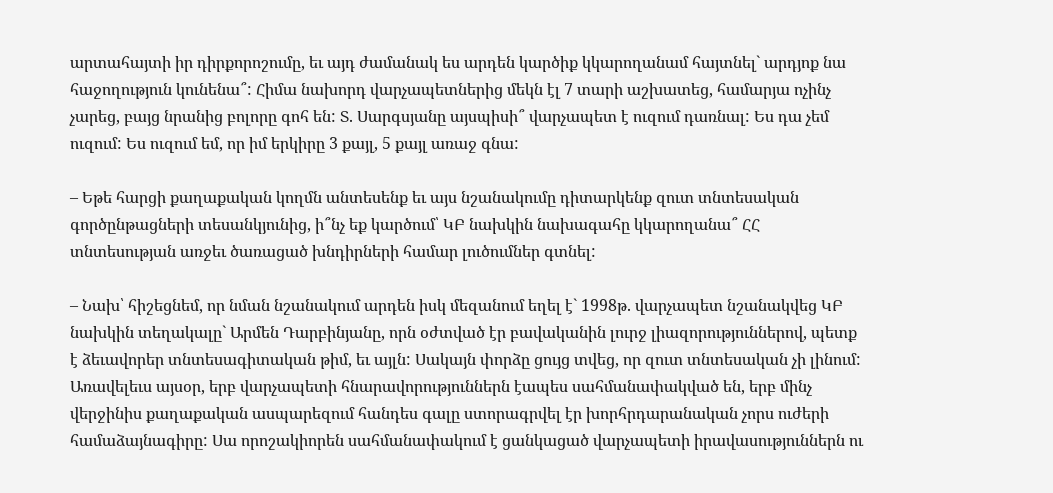արտահայտի իր դիրքորոշումը, եւ այդ ժամանակ ես արդեն կարծիք կկարողանամ հայտնել` արդյոք նա հաջողություն կունենա՞: Հիմա նախորդ վարչապետներից մեկն էլ 7 տարի աշխատեց, համարյա ոչինչ չարեց, բայց նրանից բոլորը գոհ են: Տ. Սարգսյանը այսպիսի՞ վարչապետ է ուզում դառնալ: Ես դա չեմ ուզում: Ես ուզում եմ, որ իմ երկիրը 3 քայլ, 5 քայլ առաջ գնա:

– Եթե հարցի քաղաքական կողմն անտեսենք եւ այս նշանակումը դիտարկենք զուտ տնտեսական գործընթացների տեսանկյունից, ի՞նչ եք կարծում՝ ԿԲ նախկին նախագահը կկարողանա՞ ՀՀ տնտեսության առջեւ ծառացած խնդիրների համար լուծումներ գտնել:

– Նախ՝ հիշեցնեմ, որ նման նշանակում արդեն իսկ մեզանում եղել է` 1998թ. վարչապետ նշանակվեց ԿԲ նախկին տեղակալը` Արմեն Դարբինյանը, որն օժտված էր բավականին լուրջ լիազորություններով, պետք է ձեւավորեր տնտեսագիտական թիմ, եւ այլն: Սակայն փորձը ցույց տվեց, որ զուտ տնտեսական չի լինում: Առավելեւս այսօր, երբ վարչապետի հնարավորություններն էապես սահմանափակված են, երբ մինչ վերջինիս քաղաքական ասպարեզում հանդես գալը ստորագրվել էր խորհրդարանական չորս ուժերի համաձայնագիրը: Սա որոշակիորեն սահմանափակում է ցանկացած վարչապետի իրավասություններն ու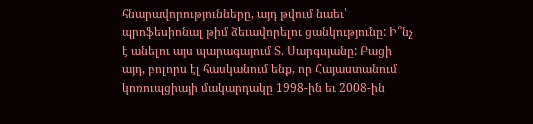հնարավորությունները, այդ թվում նաեւ՝ պրոֆեսիոնալ թիմ ձեւավորելու ցանկությունը: Ի՞նչ է անելու այս պարագայում Տ. Սարգսյանը: Բացի այդ, բոլորս էլ հասկանում ենք, որ Հայաստանում կոռուպցիայի մակարդակը 1998-ին եւ 2008-ին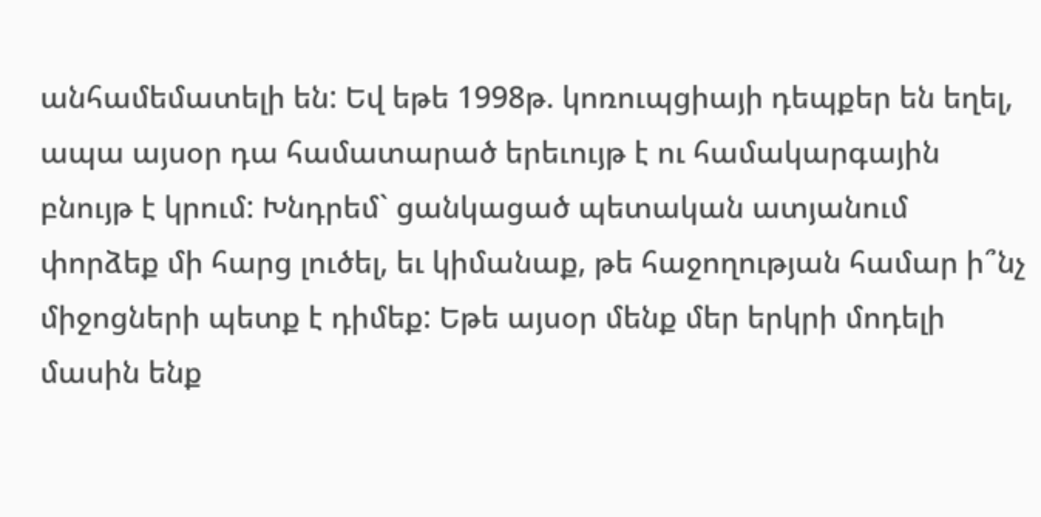անհամեմատելի են: Եվ եթե 1998թ. կոռուպցիայի դեպքեր են եղել, ապա այսօր դա համատարած երեւույթ է ու համակարգային բնույթ է կրում: Խնդրեմ` ցանկացած պետական ատյանում փորձեք մի հարց լուծել, եւ կիմանաք, թե հաջողության համար ի՞նչ միջոցների պետք է դիմեք: Եթե այսօր մենք մեր երկրի մոդելի մասին ենք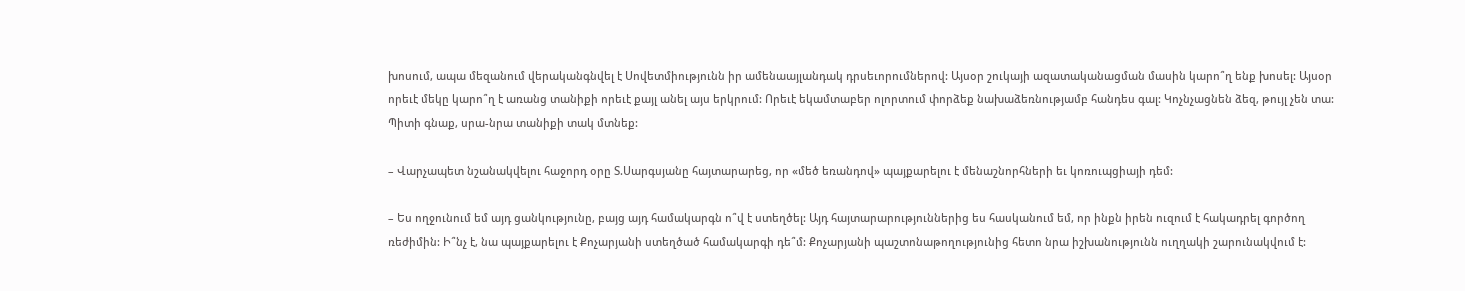խոսում, ապա մեզանում վերականգնվել է Սովետմիությունն իր ամենաայլանդակ դրսեւորումներով: Այսօր շուկայի ազատականացման մասին կարո՞ղ ենք խոսել: Այսօր որեւէ մեկը կարո՞ղ է առանց տանիքի որեւէ քայլ անել այս երկրում: Որեւէ եկամտաբեր ոլորտում փորձեք նախաձեռնությամբ հանդես գալ: Կոչնչացնեն ձեզ, թույլ չեն տա: Պիտի գնաք, սրա-նրա տանիքի տակ մտնեք:

– Վարչապետ նշանակվելու հաջորդ օրը Տ.Սարգսյանը հայտարարեց, որ «մեծ եռանդով» պայքարելու է մենաշնորհների եւ կոռուպցիայի դեմ:

– Ես ողջունում եմ այդ ցանկությունը, բայց այդ համակարգն ո՞վ է ստեղծել: Այդ հայտարարություններից ես հասկանում եմ, որ ինքն իրեն ուզում է հակադրել գործող ռեժիմին: Ի՞նչ է, նա պայքարելու է Քոչարյանի ստեղծած համակարգի դե՞մ: Քոչարյանի պաշտոնաթողությունից հետո նրա իշխանությունն ուղղակի շարունակվում է: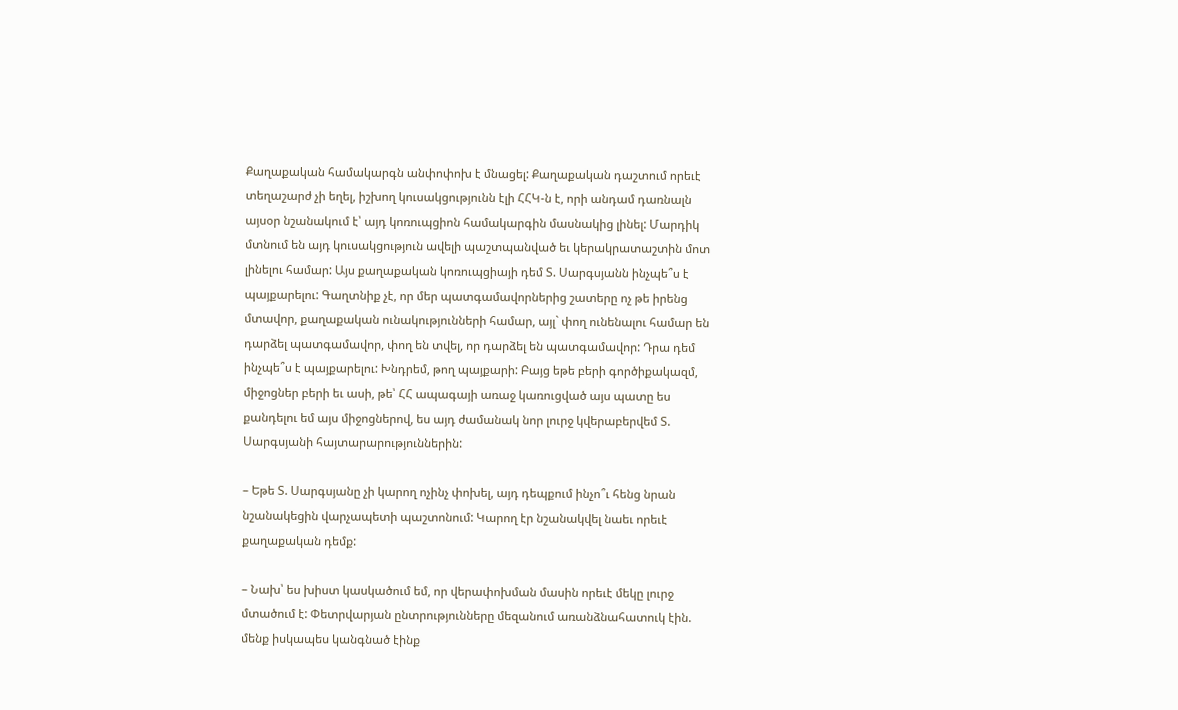Քաղաքական համակարգն անփոփոխ է մնացել: Քաղաքական դաշտում որեւէ տեղաշարժ չի եղել, իշխող կուսակցությունն էլի ՀՀԿ-ն է, որի անդամ դառնալն այսօր նշանակում է՝ այդ կոռուպցիոն համակարգին մասնակից լինել: Մարդիկ մտնում են այդ կուսակցություն ավելի պաշտպանված եւ կերակրատաշտին մոտ լինելու համար: Այս քաղաքական կոռուպցիայի դեմ Տ. Սարգսյանն ինչպե՞ս է պայքարելու: Գաղտնիք չէ, որ մեր պատգամավորներից շատերը ոչ թե իրենց մտավոր, քաղաքական ունակությունների համար, այլ` փող ունենալու համար են դարձել պատգամավոր, փող են տվել, որ դարձել են պատգամավոր: Դրա դեմ ինչպե՞ս է պայքարելու: Խնդրեմ, թող պայքարի: Բայց եթե բերի գործիքակազմ, միջոցներ բերի եւ ասի, թե՝ ՀՀ ապագայի առաջ կառուցված այս պատը ես քանդելու եմ այս միջոցներով, ես այդ ժամանակ նոր լուրջ կվերաբերվեմ Տ. Սարգսյանի հայտարարություններին:

– Եթե Տ. Սարգսյանը չի կարող ոչինչ փոխել, այդ դեպքում ինչո՞ւ հենց նրան նշանակեցին վարչապետի պաշտոնում: Կարող էր նշանակվել նաեւ որեւէ քաղաքական դեմք:

– Նախ՝ ես խիստ կասկածում եմ, որ վերափոխման մասին որեւէ մեկը լուրջ մտածում է: Փետրվարյան ընտրությունները մեզանում առանձնահատուկ էին. մենք իսկապես կանգնած էինք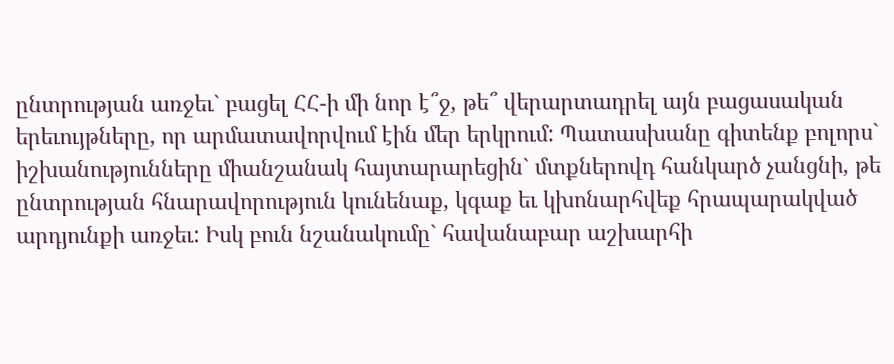ընտրության առջեւ` բացել ՀՀ-ի մի նոր է՞ջ, թե՞ վերարտադրել այն բացասական երեւույթները, որ արմատավորվում էին մեր երկրում: Պատասխանը գիտենք բոլորս` իշխանությունները միանշանակ հայտարարեցին` մտքներովդ հանկարծ չանցնի, թե ընտրության հնարավորություն կունենաք, կգաք եւ կխոնարհվեք հրապարակված արդյունքի առջեւ: Իսկ բուն նշանակումը` հավանաբար աշխարհի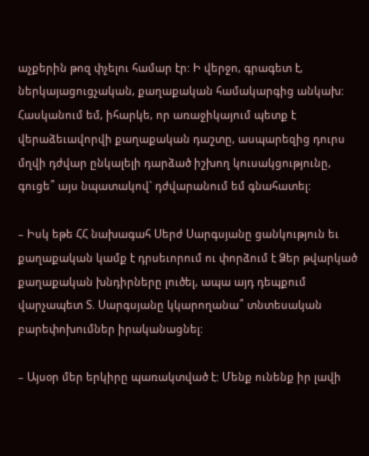աչքերին թոզ փչելու համար էր: Ի վերջո, գրագետ է, ներկայացուցչական, քաղաքական համակարգից անկախ: Հասկանում եմ, իհարկե, որ առաջիկայում պետք է վերաձեւավորվի քաղաքական դաշտը, ասպարեզից դուրս մղվի դժվար ընկալելի դարձած իշխող կուսակցությունը, գուցե՞ այս նպատակով` դժվարանում եմ գնահատել:

– Իսկ եթե ՀՀ նախագահ Սերժ Սարգսյանը ցանկություն եւ քաղաքական կամք է դրսեւորում ու փորձում է Ձեր թվարկած քաղաքական խնդիրները լուծել, ապա այդ դեպքում վարչապետ Տ. Սարգսյանը կկարողանա՞ տնտեսական բարեփոխումներ իրականացնել:

– Այսօր մեր երկիրը պառակտված է: Մենք ունենք իր լավի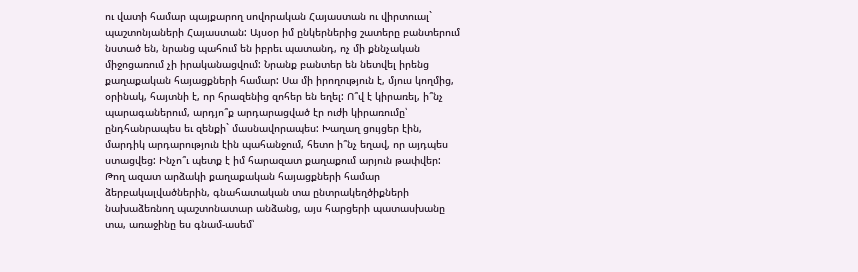ու վատի համար պայքարող սովորական Հայաստան ու վիրտուալ` պաշտոնյաների Հայաստան: Այսօր իմ ընկերներից շատերը բանտերում նստած են, նրանց պահում են իբրեւ պատանդ, ոչ մի քննչական միջոցառում չի իրականացվում: Նրանք բանտեր են նետվել իրենց քաղաքական հայացքների համար: Սա մի իրողություն է, մյուս կողմից, օրինակ, հայտնի է, որ հրազենից զոհեր են եղել: Ո՞վ է կիրառել, ի՞նչ պարագաներում, արդյո՞ք արդարացված էր ուժի կիրառումը՝ ընդհանրապես եւ զենքի` մասնավորապես: Խաղաղ ցույցեր էին, մարդիկ արդարություն էին պահանջում, հետո ի՞նչ եղավ, որ այդպես ստացվեց: Ինչո՞ւ պետք է իմ հարազատ քաղաքում արյուն թափվեր: Թող ազատ արձակի քաղաքական հայացքների համար ձերբակալվածներին, գնահատական տա ընտրակեղծիքների նախաձեռնող պաշտոնատար անձանց, այս հարցերի պատասխանը տա, առաջինը ես գնամ-ասեմ՝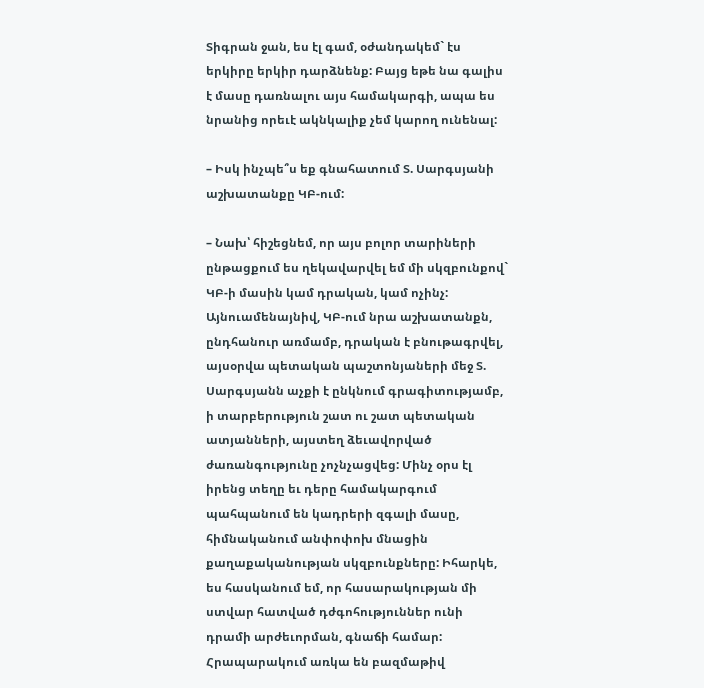Տիգրան ջան, ես էլ գամ, օժանդակեմ` էս երկիրը երկիր դարձնենք: Բայց եթե նա գալիս է մասը դառնալու այս համակարգի, ապա ես նրանից որեւէ ակնկալիք չեմ կարող ունենալ:

– Իսկ ինչպե՞ս եք գնահատում Տ. Սարգսյանի աշխատանքը ԿԲ-ում:

– Նախ՝ հիշեցնեմ, որ այս բոլոր տարիների ընթացքում ես ղեկավարվել եմ մի սկզբունքով` ԿԲ-ի մասին կամ դրական, կամ ոչինչ: Այնուամենայնիվ, ԿԲ-ում նրա աշխատանքն, ընդհանուր առմամբ, դրական է բնութագրվել, այսօրվա պետական պաշտոնյաների մեջ Տ. Սարգսյանն աչքի է ընկնում գրագիտությամբ, ի տարբերություն շատ ու շատ պետական ատյանների, այստեղ ձեւավորված ժառանգությունը չոչնչացվեց: Մինչ օրս էլ իրենց տեղը եւ դերը համակարգում պահպանում են կադրերի զգալի մասը, հիմնականում անփոփոխ մնացին քաղաքականության սկզբունքները: Իհարկե, ես հասկանում եմ, որ հասարակության մի ստվար հատված դժգոհություններ ունի դրամի արժեւորման, գնաճի համար: Հրապարակում առկա են բազմաթիվ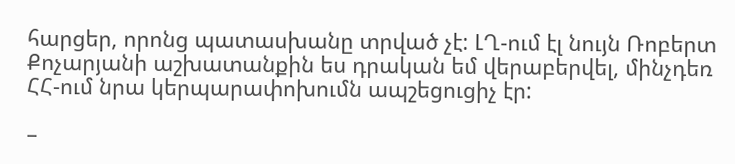հարցեր, որոնց պատասխանը տրված չէ: ԼՂ-ում էլ նույն Ռոբերտ Քոչարյանի աշխատանքին ես դրական եմ վերաբերվել, մինչդեռ ՀՀ-ում նրա կերպարափոխումն ապշեցուցիչ էր:

–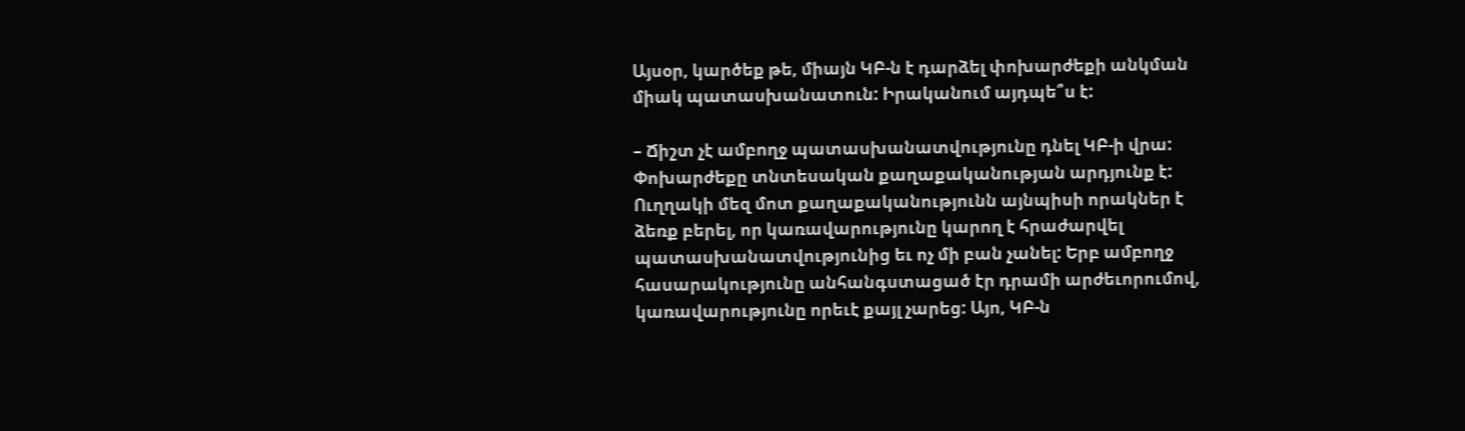Այսօր, կարծեք թե, միայն ԿԲ-ն է դարձել փոխարժեքի անկման միակ պատասխանատուն: Իրականում այդպե՞ս է:

– Ճիշտ չէ ամբողջ պատասխանատվությունը դնել ԿԲ-ի վրա: Փոխարժեքը տնտեսական քաղաքականության արդյունք է: Ուղղակի մեզ մոտ քաղաքականությունն այնպիսի որակներ է ձեռք բերել, որ կառավարությունը կարող է հրաժարվել պատասխանատվությունից եւ ոչ մի բան չանել: Երբ ամբողջ հասարակությունը անհանգստացած էր դրամի արժեւորումով, կառավարությունը որեւէ քայլ չարեց: Այո, ԿԲ-ն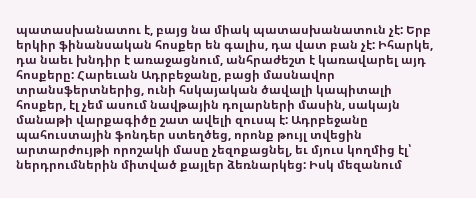պատասխանատու է, բայց նա միակ պատասխանատուն չէ: Երբ երկիր ֆինանսական հոսքեր են գալիս, դա վատ բան չէ: Իհարկե, դա նաեւ խնդիր է առաջացնում, անհրաժեշտ է կառավարել այդ հոսքերը: Հարեւան Ադրբեջանը, բացի մասնավոր տրանսֆերտներից, ունի հսկայական ծավալի կապիտալի հոսքեր, էլ չեմ ասում նավթային դոլարների մասին, սակայն մանաթի վարքագիծը շատ ավելի զուսպ է: Ադրբեջանը պահուստային ֆոնդեր ստեղծեց, որոնք թույլ տվեցին արտարժույթի որոշակի մասը չեզոքացնել, եւ մյուս կողմից էլ՝ ներդրումներին միտված քայլեր ձեռնարկեց: Իսկ մեզանում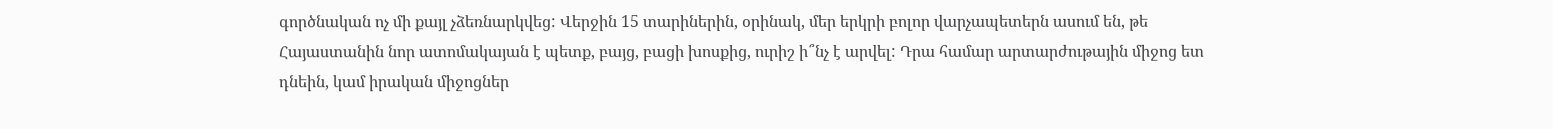գործնական ոչ մի քայլ չձեռնարկվեց: Վերջին 15 տարիներին, օրինակ, մեր երկրի բոլոր վարչապետերն ասում են, թե Հայաստանին նոր ատոմակայան է պետք, բայց, բացի խոսքից, ուրիշ ի՞նչ է արվել: Դրա համար արտարժութային միջոց ետ դնեին, կամ իրական միջոցներ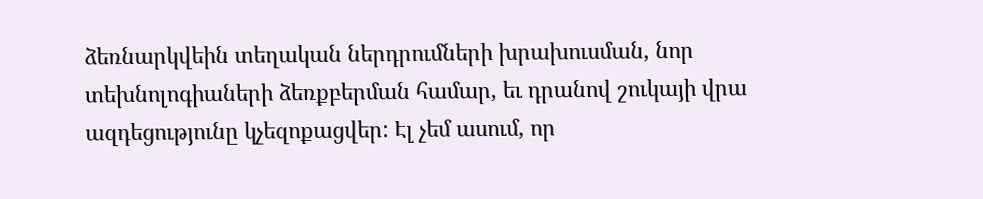ձեռնարկվեին տեղական ներդրումների խրախուսման, նոր տեխնոլոգիաների ձեռքբերման համար, եւ դրանով շուկայի վրա ազդեցությունը կչեզոքացվեր: Էլ չեմ ասում, որ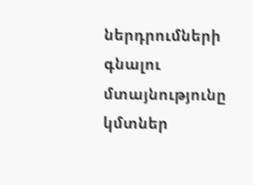ներդրումների գնալու մտայնությունը կմտներ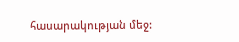հասարակության մեջ: